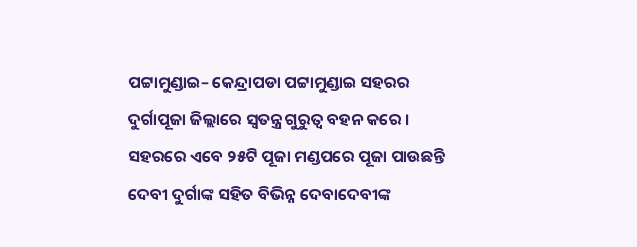ପଟ୍ଟାମୁଣ୍ଡାଇ– କେନ୍ଦ୍ରାପଡା ପଟ୍ଟାମୁଣ୍ଡାଇ ସହରର ଦୁର୍ଗାପୂଜା ଜିଲ୍ଲାରେ ସ୍ବତନ୍ତ୍ର ଗୁରୁତ୍ବ ବହନ କରେ । ସହରରେ ଏବେ ୨୫ଟି ପୂଜା ମଣ୍ଡପରେ ପୂଜା ପାଉଛନ୍ତି ଦେବୀ ଦୁର୍ଗାଙ୍କ ସହିତ ବିଭିନ୍ନ ଦେବାଦେବୀଙ୍କ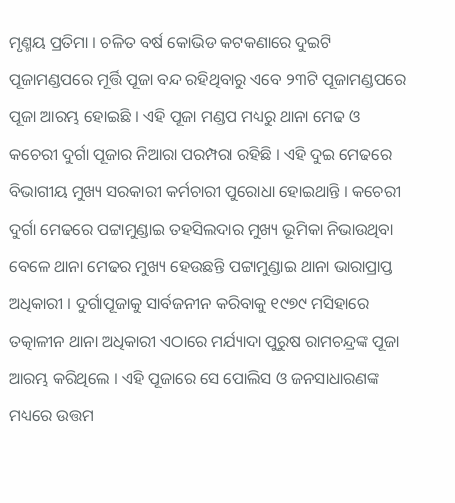ମୃଣ୍ମୟ ପ୍ରତିମା । ଚଳିତ ବର୍ଷ କୋଭିଡ କଟକଣାରେ ଦୁଇଟି ପୂଜାମଣ୍ଡପରେ ମୂର୍ତ୍ତି ପୂଜା ବନ୍ଦ ରହିଥିବାରୁ ଏବେ ୨୩ଟି ପୂଜାମଣ୍ଡପରେ ପୂଜା ଆରମ୍ଭ ହୋଇଛି । ଏହି ପୂଜା ମଣ୍ଡପ ମଧ୍ୟରୁ ଥାନା ମେଢ ଓ କଚେରୀ ଦୁର୍ଗା ପୂଜାର ନିଆରା ପରମ୍ପରା ରହିଛି । ଏହି ଦୁଇ ମେଢରେ ବିଭାଗୀୟ ମୁଖ୍ୟ ସରକାରୀ କର୍ମଚାରୀ ପୁରୋଧା ହୋଇଥାନ୍ତି । କଚେରୀ ଦୁର୍ଗା ମେଢରେ ପଟ୍ଟାମୁଣ୍ଡାଇ ତହସିଲଦାର ମୁଖ୍ୟ ଭୂମିକା ନିଭାଉଥିବା ବେଳେ ଥାନା ମେଢର ମୁଖ୍ୟ ହେଉଛନ୍ତି ପଟ୍ଟାମୁଣ୍ଡାଇ ଥାନା ଭାରାପ୍ରାପ୍ତ ଅଧିକାରୀ । ଦୁର୍ଗାପୂଜାକୁ ସାର୍ବଜନୀନ କରିବାକୁ ୧୯୭୯ ମସିହାରେ ତତ୍କାଳୀନ ଥାନା ଅଧିକାରୀ ଏଠାରେ ମର୍ଯ୍ୟାଦା ପୁରୁଷ ରାମଚନ୍ଦ୍ରଙ୍କ ପୂଜା ଆରମ୍ଭ କରିଥିଲେ । ଏହି ପୂଜାରେ ସେ ପୋଲିସ ଓ ଜନସାଧାରଣଙ୍କ ମଧ୍ୟରେ ଉତ୍ତମ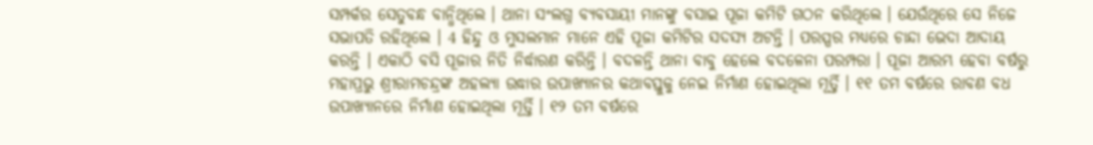ସମ୍ପର୍କର ସେତୁବନ୍ଧ ବାନ୍ଧିଥିଲେ । ଥାନା ସଂଲଗ୍ନ ବ୍ୟବସାୟୀ ମାନଙ୍କୁ ବସାଇ ପୂଜା କମିଟି ଗଠନ କରିଥିଲେ । ଯେଉଁଥିରେ ସେ ନିଜେ ସଭାପତି ରହିଥିଲେ । 4 ହିନ୍ଦୁ ଓ ମୁସଲମାନ ମାନେ ଏହି ପୂଜା କମିଟିର ସଦସ୍ୟ ଅଟନ୍ତି । ପରସ୍ପର ମଧ୍ୟରେ ଚାନ୍ଦା ଭେଦା ଆଦାୟ କରନ୍ତି । ଏକାଠି ବସି ପୂଜାର ନିତି ନିର୍ଦ୍ଧାରଣ କରିନ୍ତି । ବଦଳନ୍ତି ଥାନା ବାବୁ ହେଲେ ବଦଳେନା ପରମ୍ପରା । ପୂଜା ଆରମ୍ଭ ହେବା ବର୍ଷରୁ ମହାପ୍ରଭୁ ଶ୍ରୀରାମଚନ୍ଦ୍ରଙ୍କ ଅହଲ୍ୟା ଉଦ୍ଧାର ଉପାଖ୍ୟାନର କଥାବସ୍ତୁକୁ ନେଇ ନିର୍ମାଣ ହୋଇଥିଲା ମୂର୍ତ୍ତି । ୧୧ ତମ ବର୍ଷରେ ରାବଣ ବଧ ଉପାଖ୍ୟାନରେ ନିର୍ମାଣ ହୋଇଥିଲା ମୂର୍ତ୍ତି । ୧୨ ତମ ବର୍ଷରେ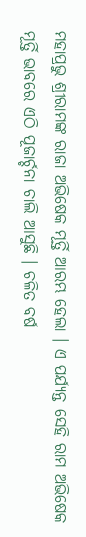ମହାପ୍ରଭୁ ଶ୍ରୀରାମଙ୍କ ରାଜା ଅଭିଷେକ ମୂର୍ତ୍ତି ଆରମ୍ଭ ହେଲା । ଏ ପର୍ଯ୍ୟନ୍ତ ସେହି ରାମ ଅଭିଷେକ ମୂର୍ତ୍ତି ଭାବରେ ଏଠି ପୂଜାର୍ଚ୍ଚନା ଚାଲି ଆସୁଛି । ଚଳିତ ବର୍ଷ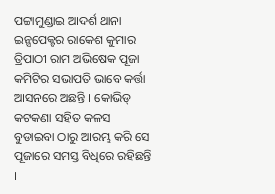ପଟ୍ଟାମୁଣ୍ଡାଇ ଆଦର୍ଶ ଥାନା ଇନ୍ସପେକ୍ଟର ରାକେଶ କୁମାର ତ୍ରିପାଠୀ ରାମ ଅଭିଷେକ ପୂଜା କମିଟିର ସଭାପତି ଭାବେ କର୍ତ୍ତା ଆସନରେ ଅଛନ୍ତି । କୋଭିଡ୍ କଟକଣା ସହିତ କଳସ ବୁଡାଇବା ଠାରୁ ଆରମ୍ଭ କରି ସେ ପୂଜାରେ ସମସ୍ତ ବିଧିରେ ରହିଛନ୍ତି ।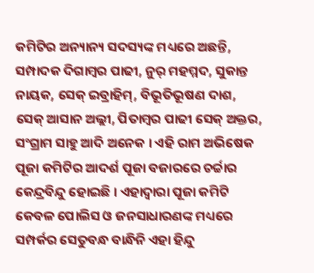କମିଟିର ଅନ୍ୟାନ୍ୟ ସଦସ୍ୟଙ୍କ ମଧ୍ୟରେ ଅଛନ୍ତି, ସମ୍ପାଦକ ଦିଗାମ୍ବର ପାଢୀ, ନୁର୍ ମହମ୍ମଦ, ସୁକାନ୍ତ ନାୟକ, ସେକ୍ ଇବ୍ରାହିମ୍, ବିଭୂତିଭୂଷଣ ଦାଶ, ସେକ୍ ଆସାନ ଅଲ୍ଲୀ, ପିତାମ୍ବର ପାଢୀ ସେକ୍ ଅକ୍ତର, ସଂଗ୍ରାମ ସାହୁ ଆଦି ଅନେକ । ଏହି ରାମ ଅଭିଷେକ ପୂଜା କମିଟିର ଆଦର୍ଶ ପୂଜା ବଜାରରେ ଚର୍ଚ୍ଚାର କେନ୍ଦ୍ରବିନ୍ଦୁ ହୋଇଛି । ଏହାଦ୍ବାରା ପୂଜା କମିଟି କେବଳ ପୋଲିସ ଓ ଜନସାଧାରଣଙ୍କ ମଧ୍ୟରେ ସମ୍ପର୍କର ସେତୁବନ୍ଧ ବାନ୍ଧିନି ଏହା ହିନ୍ଦୁ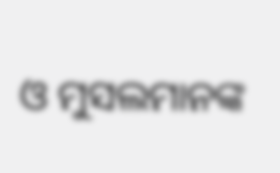ଓ ମୁସଲମାନଙ୍କ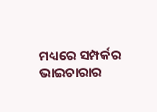ମଧ୍ୟରେ ସମ୍ପର୍କର ଭାଇଚାରାର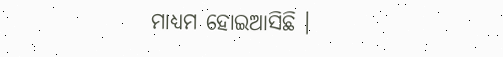ମାଧ୍ୟମ ହୋଇଆସିଛି ।